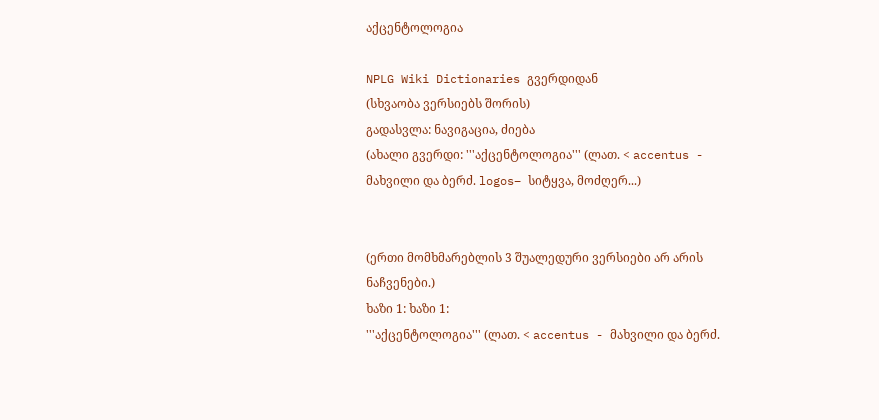აქცენტოლოგია

NPLG Wiki Dictionaries გვერდიდან
(სხვაობა ვერსიებს შორის)
გადასვლა: ნავიგაცია, ძიება
(ახალი გვერდი: '''აქცენტოლოგია''' (ლათ. < accentus - მახვილი და ბერძ. logos– სიტყვა, მოძღერ...)


(ერთი მომხმარებლის 3 შუალედური ვერსიები არ არის ნაჩვენები.)
ხაზი 1: ხაზი 1:
'''აქცენტოლოგია''' (ლათ. < accentus - მახვილი და ბერძ.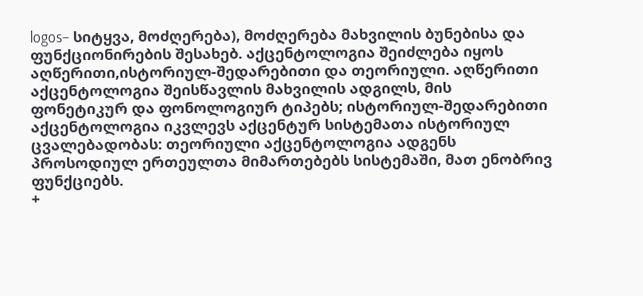logos– სიტყვა, მოძღერება), მოძღერება მახვილის ბუნებისა და ფუნქციონირების შესახებ. აქცენტოლოგია შეიძლება იყოს აღწერითი,ისტორიულ-შედარებითი და თეორიული. აღწერითი აქცენტოლოგია შეისწავლის მახვილის ადგილს, მის ფონეტიკურ და ფონოლოგიურ ტიპებს; ისტორიულ-შედარებითი აქცენტოლოგია იკვლევს აქცენტურ სისტემათა ისტორიულ ცვალებადობას: თეორიული აქცენტოლოგია ადგენს პროსოდიულ ერთეულთა მიმართებებს სისტემაში, მათ ენობრივ ფუნქციებს.
+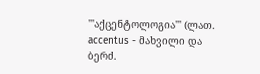'''აქცენტოლოგია''' (ლათ. accentus - მახვილი და ბერძ.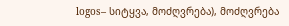logos– სიტყვა, მოძღვრება), მოძღვრება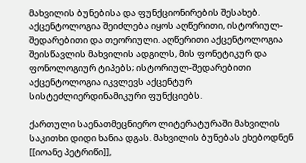მახვილის ბუნებისა და ფუნქციონირების შესახებ. აქცენტოლოგია შეიძლება იყოს აღწერითი, ისტორიულ-შედარებითი და თეორიული. აღწერითი აქცენტოლოგია შეისწავლის მახვილის ადგილს, მის ფონეტიკურ და ფონოლოგიურ ტიპებს; ისტორიულ-შედარებითი აქცენტოლოგია იკვლევს აქცენტურ სისტეძლიერდინამიკური ფუნქციებს.

ქართული საენათმეცნიერო ლიტერატურაში მახვილის საკითხი დიდი ხანია დგას. მახვილის ბუნებას ეხებოდნენ [[იოანე პეტრიწი]],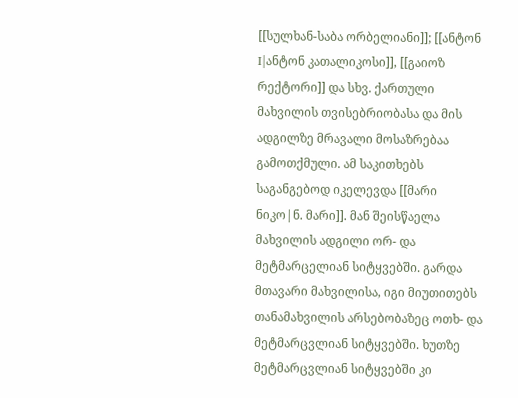[[სულხან-საბა ორბელიანი]]; [[ანტონ I|ანტონ კათალიკოსი]], [[გაიოზ რექტორი]] და სხვ. ქართული მახვილის თვისებრიობასა და მის ადგილზე მრავალი მოსაზრებაა გამოთქმული. ამ საკითხებს საგანგებოდ იკელევდა [[მარი ნიკო|ნ. მარი]]. მან შეისწაელა მახვილის ადგილი ორ- და მეტმარცელიან სიტყვებში. გარდა მთავარი მახვილისა, იგი მიუთითებს თანამახვილის არსებობაზეც ოთხ- და მეტმარცვლიან სიტყვებში. ხუთზე მეტმარცვლიან სიტყვებში კი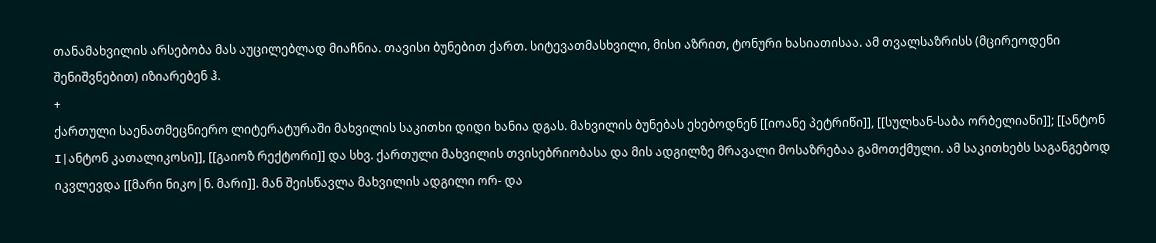თანამახვილის არსებობა მას აუცილებლად მიაჩნია. თავისი ბუნებით ქართ. სიტევათმასხვილი, მისი აზრით, ტონური ხასიათისაა. ამ თვალსაზრისს (მცირეოდენი შენიშვნებით) იზიარებენ ჰ.
+
ქართული საენათმეცნიერო ლიტერატურაში მახვილის საკითხი დიდი ხანია დგას. მახვილის ბუნებას ეხებოდნენ [[იოანე პეტრიწი]], [[სულხან-საბა ორბელიანი]]; [[ანტონ I|ანტონ კათალიკოსი]], [[გაიოზ რექტორი]] და სხვ. ქართული მახვილის თვისებრიობასა და მის ადგილზე მრავალი მოსაზრებაა გამოთქმული. ამ საკითხებს საგანგებოდ იკვლევდა [[მარი ნიკო|ნ. მარი]]. მან შეისწავლა მახვილის ადგილი ორ- და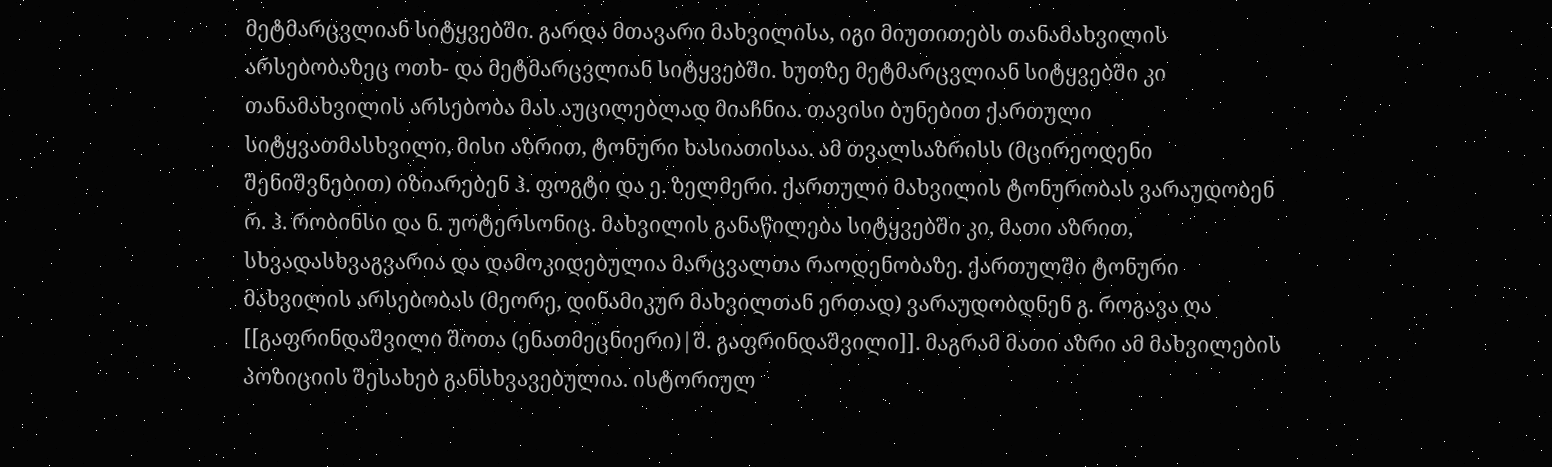მეტმარცვლიან სიტყვებში. გარდა მთავარი მახვილისა, იგი მიუთითებს თანამახვილის არსებობაზეც ოთხ- და მეტმარცვლიან სიტყვებში. ხუთზე მეტმარცვლიან სიტყვებში კი თანამახვილის არსებობა მას აუცილებლად მიაჩნია. თავისი ბუნებით ქართული სიტყვათმასხვილი, მისი აზრით, ტონური ხასიათისაა. ამ თვალსაზრისს (მცირეოდენი შენიშვნებით) იზიარებენ ჰ. ფოგტი და ე. ზელმერი. ქართული მახვილის ტონურობას ვარაუდობენ რ. ჰ. რობინსი და ნ. უოტერსონიც. მახვილის განაწილება სიტყვებში კი, მათი აზრით, სხვადასხვაგვარია და დამოკიდებულია მარცვალთა რაოდენობაზე. ქართულში ტონური მახვილის არსებობას (მეორე, დინამიკურ მახვილთან ერთად) ვარაუდობდნენ გ. როგავა ღა [[გაფრინდაშვილი შოთა (ენათმეცნიერი)|შ. გაფრინდაშვილი]]. მაგრამ მათი აზრი ამ მახვილების პოზიციის შესახებ განსხვავებულია. ისტორიულ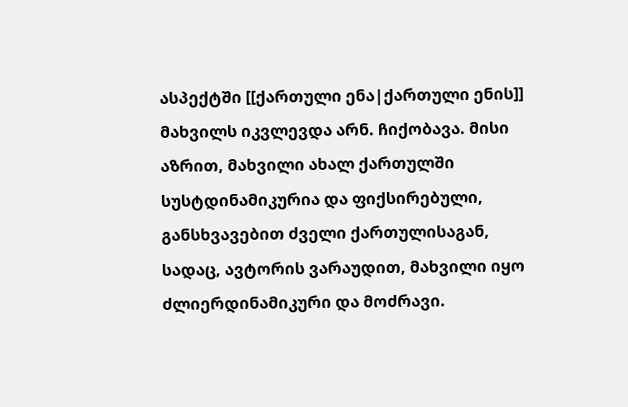ასპექტში [[ქართული ენა|ქართული ენის]] მახვილს იკვლევდა არნ. ჩიქობავა. მისი აზრით, მახვილი ახალ ქართულში სუსტდინამიკურია და ფიქსირებული, განსხვავებით ძველი ქართულისაგან, სადაც, ავტორის ვარაუდით, მახვილი იყო ძლიერდინამიკური და მოძრავი.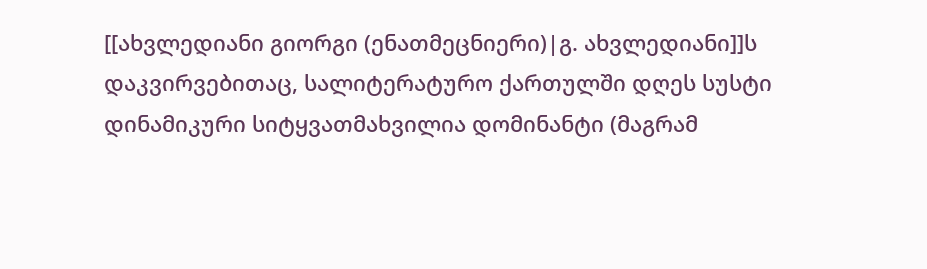[[ახვლედიანი გიორგი (ენათმეცნიერი)|გ. ახვლედიანი]]ს დაკვირვებითაც, სალიტერატურო ქართულში დღეს სუსტი დინამიკური სიტყვათმახვილია დომინანტი (მაგრამ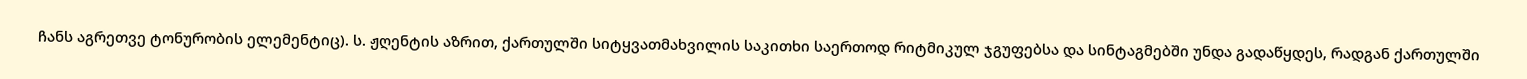ჩანს აგრეთვე ტონურობის ელემენტიც). ს. ჟღენტის აზრით, ქართულში სიტყვათმახვილის საკითხი საერთოდ რიტმიკულ ჯგუფებსა და სინტაგმებში უნდა გადაწყდეს, რადგან ქართულში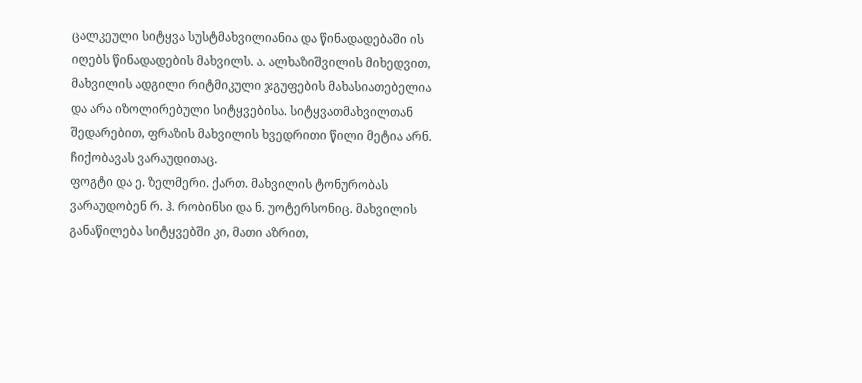ცალკეული სიტყვა სუსტმახვილიანია და წინადადებაში ის იღებს წინადადების მახვილს. ა. ალხაზიშვილის მიხედვით, მახვილის ადგილი რიტმიკული ჯგუფების მახასიათებელია და არა იზოლირებული სიტყვებისა. სიტყვათმახვილთან შედარებით, ფრაზის მახვილის ხვედრითი წილი მეტია არნ. ჩიქობავას ვარაუდითაც.
ფოგტი და ე. ზელმერი. ქართ. მახვილის ტონურობას ვარაუდობენ რ. ჰ. რობინსი და ნ. უოტერსონიც. მახვილის განაწილება სიტყვებში კი, მათი აზრით,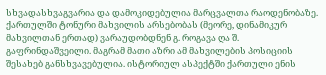სხვადასხვაგვარია და დამოკიდებულია მარცვალთა რაოდენობაზე. ქართულში ტონური მახვილის არსებობას (მეორე, დინამიკურ მახვილთან ერთად) ვარაუდობდნენ გ. როგავა ღა შ. გაფრინდაშვეილი. მაგრამ მათი აზრი ამ მახვილების პოსიციის შესახებ განსხვავებულია. ისტორიულ ასპექტში ქართული ენის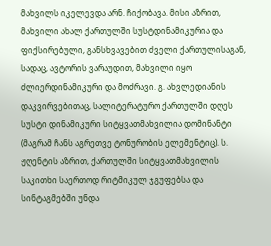მახვილს იკელევდა არნ. ჩიქობავა. მისი აზრით, მახვილი ახალ ქართულში სუსტდინამიკურია და ფიქსირებული, განსხვავებით ძველი ქართულისაგან, სადაც, ავტორის ვარაუდით, მახვილი იყო ძლიერდინამიკური და მოძრავი. გ. ახვლედიანის დაკვირვებითაც, სალიტერატურო ქართულში დღეს სუსტი დინამიკური სიტყვათმახვილია დომინანტი (მაგრამ ჩანს აგრეთვე ტონურობის ელემენტიც). ს. ჟღენტის აზრით, ქართულში სიტყვათმახვილის საკითხი საერთოდ რიტმიკულ ჯგუფებსა და სინტაგმებში უნდა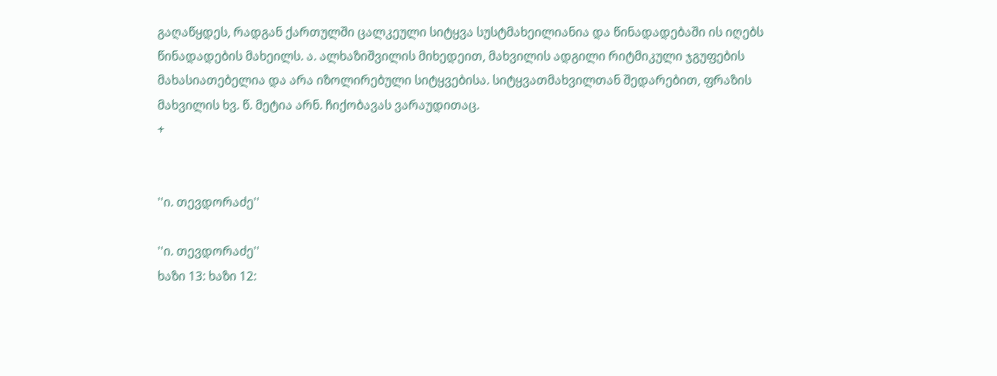გაღაწყდეს, რადგან ქართულში ცალკეული სიტყვა სუსტმახეილიანია და წინადადებაში ის იღებს წინადადების მახეილს. ა. ალხაზიშვილის მიხედეით, მახვილის ადგილი რიტმიკული ჯგუფების მახასიათებელია და არა იზოლირებული სიტყვებისა. სიტყვათმახვილთან შედარებით, ფრაზის მახვილის ხვ. წ. მეტია არნ. ჩიქობავას ვარაუდითაც.
+


''ი. თევდორაძე''

''ი. თევდორაძე''
ხაზი 13: ხაზი 12: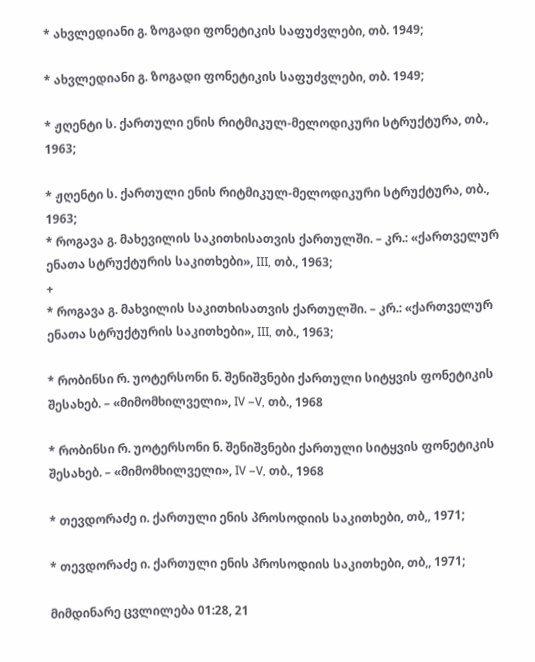* ახვლედიანი გ. ზოგადი ფონეტიკის საფუძვლები, თბ. 1949;

* ახვლედიანი გ. ზოგადი ფონეტიკის საფუძვლები, თბ. 1949;

* ჟღენტი ს. ქართული ენის რიტმიკულ-მელოდიკური სტრუქტურა, თბ., 1963;

* ჟღენტი ს. ქართული ენის რიტმიკულ-მელოდიკური სტრუქტურა, თბ., 1963;
* როგავა გ. მახევილის საკითხისათვის ქართულში. – კრ.: «ქართველურ ენათა სტრუქტურის საკითხები», III, თბ., 1963;
+
* როგავა გ. მახვილის საკითხისათვის ქართულში. – კრ.: «ქართველურ ენათა სტრუქტურის საკითხები», III, თბ., 1963;

* რობინსი რ. უოტერსონი ნ. შენიშვნები ქართული სიტყვის ფონეტიკის შესახებ. – «მიმომხილველი», IV –V, თბ., 1968

* რობინსი რ. უოტერსონი ნ. შენიშვნები ქართული სიტყვის ფონეტიკის შესახებ. – «მიმომხილველი», IV –V, თბ., 1968

* თევდორაძე ი. ქართული ენის პროსოდიის საკითხები, თბ,, 1971;

* თევდორაძე ი. ქართული ენის პროსოდიის საკითხები, თბ,, 1971;

მიმდინარე ცვლილება 01:28, 21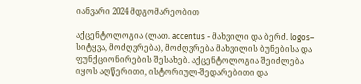იანვარი 2024 მდგომარეობით

აქცენტოლოგია (ლათ. accentus - მახვილი და ბერძ. logos– სიტყვა, მოძღვრება), მოძღვრება მახვილის ბუნებისა და ფუნქციონირების შესახებ. აქცენტოლოგია შეიძლება იყოს აღწერითი, ისტორიულ-შედარებითი და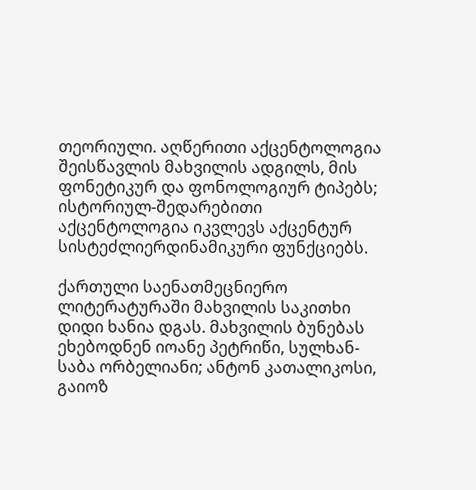თეორიული. აღწერითი აქცენტოლოგია შეისწავლის მახვილის ადგილს, მის ფონეტიკურ და ფონოლოგიურ ტიპებს; ისტორიულ-შედარებითი აქცენტოლოგია იკვლევს აქცენტურ სისტეძლიერდინამიკური ფუნქციებს.

ქართული საენათმეცნიერო ლიტერატურაში მახვილის საკითხი დიდი ხანია დგას. მახვილის ბუნებას ეხებოდნენ იოანე პეტრიწი, სულხან-საბა ორბელიანი; ანტონ კათალიკოსი, გაიოზ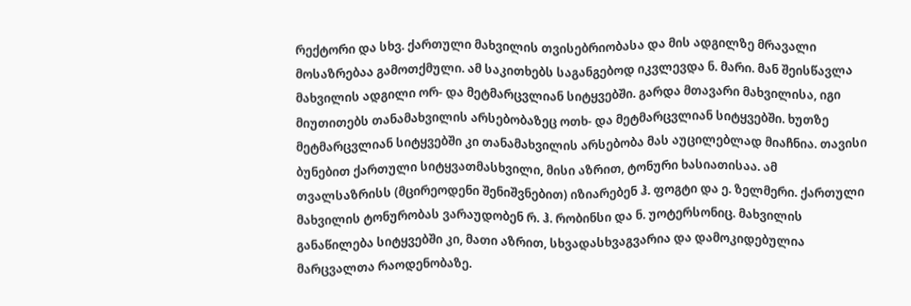რექტორი და სხვ. ქართული მახვილის თვისებრიობასა და მის ადგილზე მრავალი მოსაზრებაა გამოთქმული. ამ საკითხებს საგანგებოდ იკვლევდა ნ. მარი. მან შეისწავლა მახვილის ადგილი ორ- და მეტმარცვლიან სიტყვებში. გარდა მთავარი მახვილისა, იგი მიუთითებს თანამახვილის არსებობაზეც ოთხ- და მეტმარცვლიან სიტყვებში. ხუთზე მეტმარცვლიან სიტყვებში კი თანამახვილის არსებობა მას აუცილებლად მიაჩნია. თავისი ბუნებით ქართული სიტყვათმასხვილი, მისი აზრით, ტონური ხასიათისაა. ამ თვალსაზრისს (მცირეოდენი შენიშვნებით) იზიარებენ ჰ. ფოგტი და ე. ზელმერი. ქართული მახვილის ტონურობას ვარაუდობენ რ. ჰ. რობინსი და ნ. უოტერსონიც. მახვილის განაწილება სიტყვებში კი, მათი აზრით, სხვადასხვაგვარია და დამოკიდებულია მარცვალთა რაოდენობაზე.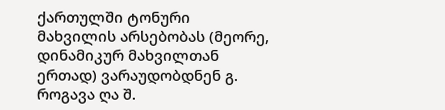ქართულში ტონური მახვილის არსებობას (მეორე, დინამიკურ მახვილთან ერთად) ვარაუდობდნენ გ. როგავა ღა შ.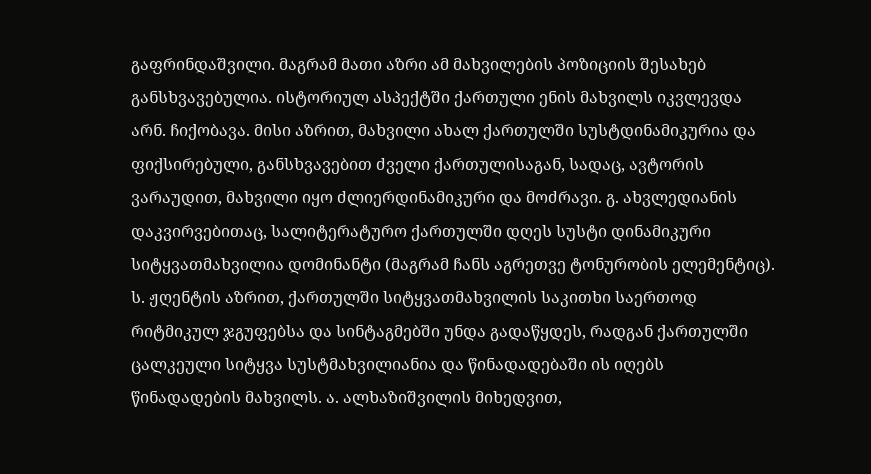გაფრინდაშვილი. მაგრამ მათი აზრი ამ მახვილების პოზიციის შესახებ განსხვავებულია. ისტორიულ ასპექტში ქართული ენის მახვილს იკვლევდა არნ. ჩიქობავა. მისი აზრით, მახვილი ახალ ქართულში სუსტდინამიკურია და ფიქსირებული, განსხვავებით ძველი ქართულისაგან, სადაც, ავტორის ვარაუდით, მახვილი იყო ძლიერდინამიკური და მოძრავი. გ. ახვლედიანის დაკვირვებითაც, სალიტერატურო ქართულში დღეს სუსტი დინამიკური სიტყვათმახვილია დომინანტი (მაგრამ ჩანს აგრეთვე ტონურობის ელემენტიც). ს. ჟღენტის აზრით, ქართულში სიტყვათმახვილის საკითხი საერთოდ რიტმიკულ ჯგუფებსა და სინტაგმებში უნდა გადაწყდეს, რადგან ქართულში ცალკეული სიტყვა სუსტმახვილიანია და წინადადებაში ის იღებს წინადადების მახვილს. ა. ალხაზიშვილის მიხედვით,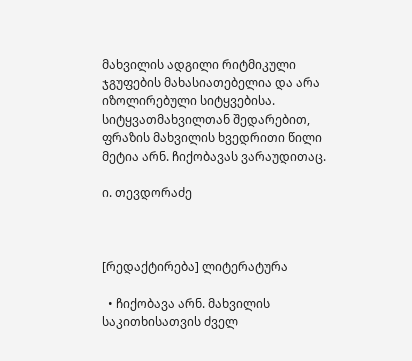მახვილის ადგილი რიტმიკული ჯგუფების მახასიათებელია და არა იზოლირებული სიტყვებისა. სიტყვათმახვილთან შედარებით, ფრაზის მახვილის ხვედრითი წილი მეტია არნ. ჩიქობავას ვარაუდითაც.

ი. თევდორაძე



[რედაქტირება] ლიტერატურა

  • ჩიქობავა არნ. მახვილის საკითხისათვის ძველ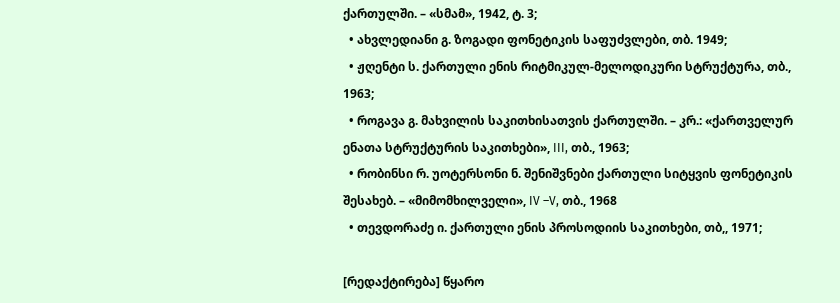ქართულში. – «სმამ», 1942, ტ. 3;
  • ახვლედიანი გ. ზოგადი ფონეტიკის საფუძვლები, თბ. 1949;
  • ჟღენტი ს. ქართული ენის რიტმიკულ-მელოდიკური სტრუქტურა, თბ., 1963;
  • როგავა გ. მახვილის საკითხისათვის ქართულში. – კრ.: «ქართველურ ენათა სტრუქტურის საკითხები», III, თბ., 1963;
  • რობინსი რ. უოტერსონი ნ. შენიშვნები ქართული სიტყვის ფონეტიკის შესახებ. – «მიმომხილველი», IV –V, თბ., 1968
  • თევდორაძე ი. ქართული ენის პროსოდიის საკითხები, თბ,, 1971;

[რედაქტირება] წყარო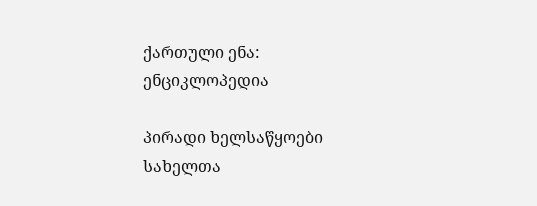ქართული ენა: ენციკლოპედია

პირადი ხელსაწყოები
სახელთა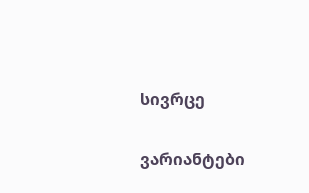სივრცე

ვარიანტები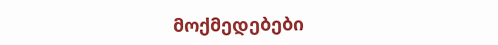მოქმედებები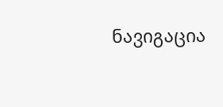ნავიგაცია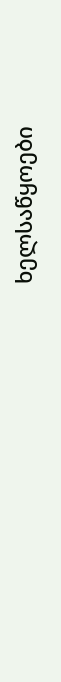ხელსაწყოები